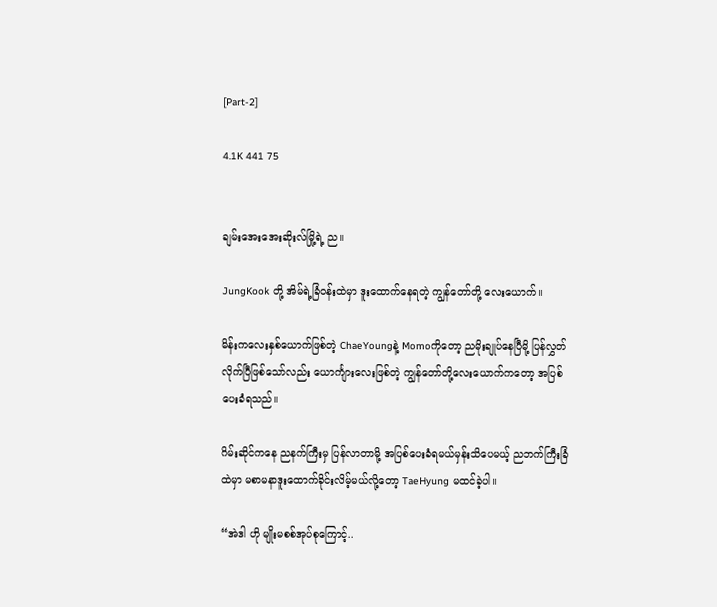[Part-2]

4.1K 441 75


ချမ်းအေးအေးဆိုးလ်မြို့ရဲ့ ည။

JungKook တို့ အိမ်ရဲ့ခြံဝန်းထဲမှာ ဒူးထောက်နေရတဲ့ ကျွန်တော်တို့ လေးယောက်။

မိန်းကလေးနှစ်ယောက်ဖြစ်တဲ့ ChaeYoungနဲ့ Momoကိုတော့ ညမိုးချုပ်နေပြီမို့ ပြန်လွှတ်လိုက်ပြီ‌ဖြစ်သော်လည်း ယောင်္ကျားလေးဖြစ်တဲ့ ကျွန်တော်တို့လေးယောက်ကတော့ အပြစ်ပေးခံရသည်။

ဂိမ်းဆိုင်ကနေ ညနက်ကြီးမှ ပြန်လာတာမို့ အပြစ်ပေးခံရမယ်မှန်းသိပေမယ့် ညဘက်ကြီးခြံထဲမှာ မစာမနာဒူးထောက်ခိုင်းလိမ့်မယ်လို့တော့ TaeHyung မထင်ခဲ့ပါ။

“အဲဒါ ဟို မျိုးမစစ်အုပ်စုကြောင့်..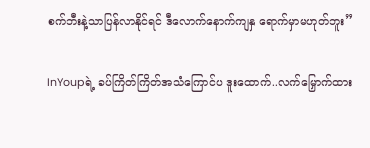စက်ဘီးနဲ့သာပြန်လာနိုင်ရင် ဒီလောက်နောက်ကျနှ ရောက်မှာမဟုတ်ဘူး”

InYoupရဲ့ ခပ်ကြိတ်ကြိတ်အသံကြောင်ပ ဒူးထောက်..လက်မြှောက်ထား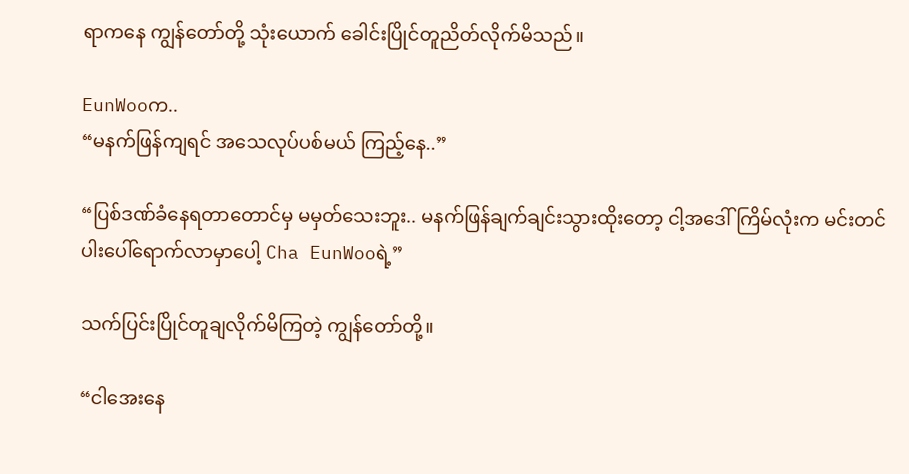ရာကနေ ကျွန်တော်တို့ သုံးယောက် ခေါင်းပြိုင်တူညိတ်လိုက်မိသည်။

EunWooက..
“မနက်ဖြန်ကျရင် အသေလုပ်ပစ်မယ် ကြည့်နေ..”

“ပြစ်ဒဏ်ခံနေရတာတောင်မှ မမှတ်သေးဘူး.. မနက်ဖြန်ချက်ချင်းသွားထိုးတော့ ငါ့အဒေါ်ကြိမ်လုံးက မင်းတင်ပါးပေါ်ရောက်လာမှာပေါ့ Cha EunWooရဲ့”

သက်ပြင်းပြိုင်တူချလိုက်မိကြတဲ့ ကျွန်တော်တို့။

“ငါအေးနေ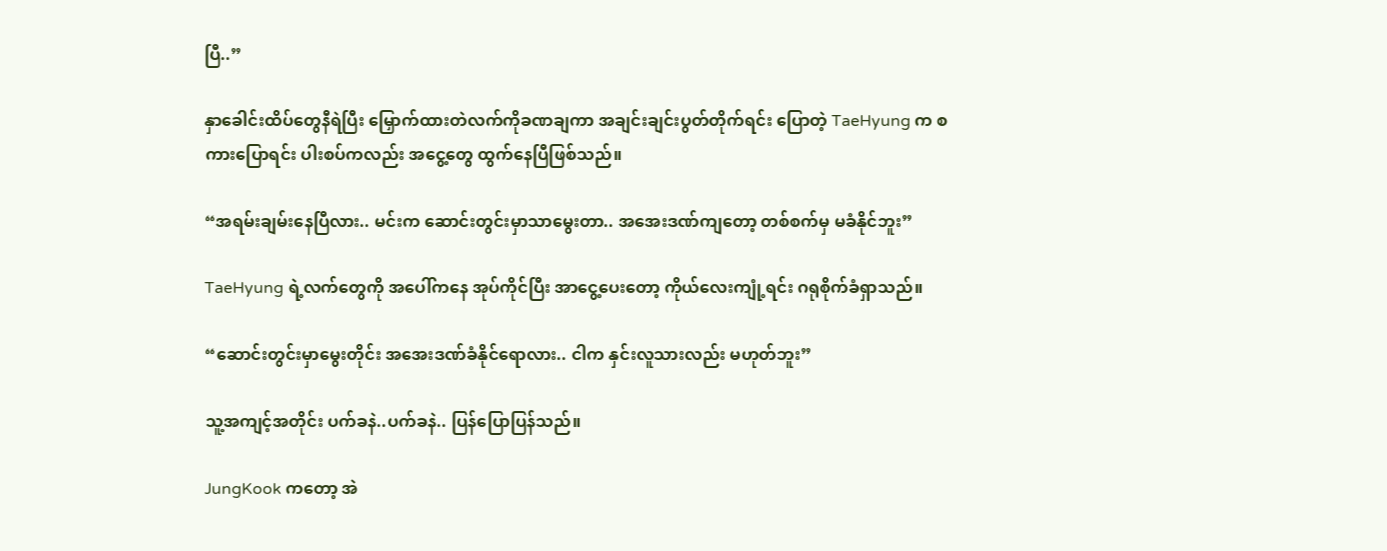ပြီ..”

နှာခေါင်းထိပ်တွေနီရဲပြီး မြှောက်ထားတဲလက်ကိုခဏချကာ အချင်းချင်းပွတ်တိုက်ရင်း ပြော‌တဲ့ TaeHyung က စကားပြောရင်း ပါးစပ်က‌လည်း အငွေ့တွေ ထွက်နေပြီဖြစ်သည်။

“အရမ်းချမ်းနေပြီလား.. မင်းက ဆောင်းတွင်းမှာသာမွေးတာ.. အအေးဒဏ်ကျတော့ တစ်စက်မှ မခံနိုင်ဘူး”

TaeHyung ရဲ့လက်တွေကို အပေါ်ကနေ အုပ်ကိုင်ပြီး အာငွေ့ပေးတော့ ကိုယ်လေးကျုံ့ရင်း ဂရုစိုက်ခံရှာသည်။

“ဆောင်းတွင်းမှာမွေးတိုင်း ‌အအေးဒဏ်ခံနိုင်ရောလား.. ငါက နှင်းလူသားလည်း မဟုတ်ဘူး”

သူ့အကျင့်အတိုင်း ပက်ခနဲ..ပက်ခနဲ.. ပြန်ပြောပြန်သည်။

JungKook ကတော့ အဲ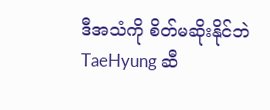ဒီအသံကို စိတ်မဆိုးနိုင်ဘဲ TaeHyung ဆီ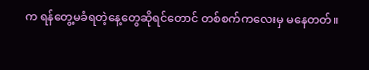က ရန်တွေ့မခံရတဲ့နေ့တွေဆိုရင်တောင် တစ်စက်ကလေးမှ မနေတတ်။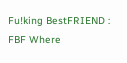Fu!king BestFRIEND : FBF Where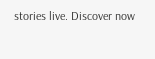stories live. Discover now